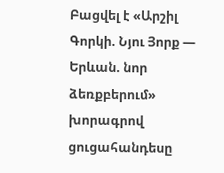Բացվել է «Արշիլ Գորկի. Նյու Յորք — Երևան. նոր ձեռքբերում» խորագրով ցուցահանդեսը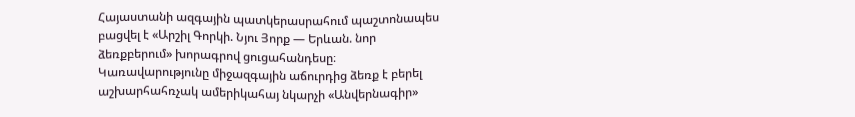Հայաստանի ազգային պատկերասրահում պաշտոնապես բացվել է «Արշիլ Գորկի. Նյու Յորք — Երևան. նոր ձեռքբերում» խորագրով ցուցահանդեսը։ Կառավարությունը միջազգային աճուրդից ձեռք է բերել աշխարհահռչակ ամերիկահայ նկարչի «Անվերնագիր»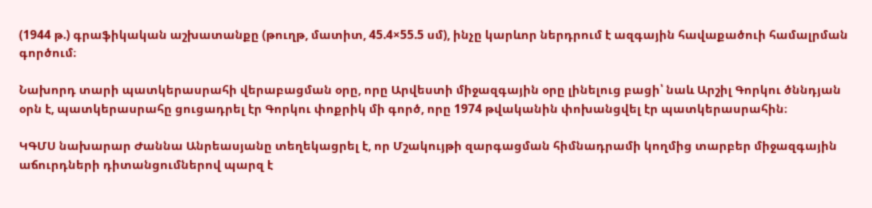(1944 թ.) գրաֆիկական աշխատանքը (թուղթ, մատիտ, 45.4×55.5 սմ), ինչը կարևոր ներդրում է ազգային հավաքածուի համալրման գործում։

Նախորդ տարի պատկերասրահի վերաբացման օրը, որը Արվեստի միջազգային օրը լինելուց բացի՝ նաև Արշիլ Գորկու ծննդյան օրն է, պատկերասրահը ցուցադրել էր Գորկու փոքրիկ մի գործ, որը 1974 թվականին փոխանցվել էր պատկերասրահին։

ԿԳՄՍ նախարար Ժաննա Անրեասյանը տեղեկացրել է, որ Մշակույթի զարգացման հիմնադրամի կողմից տարբեր միջազգային աճուրդների դիտանցումներով պարզ է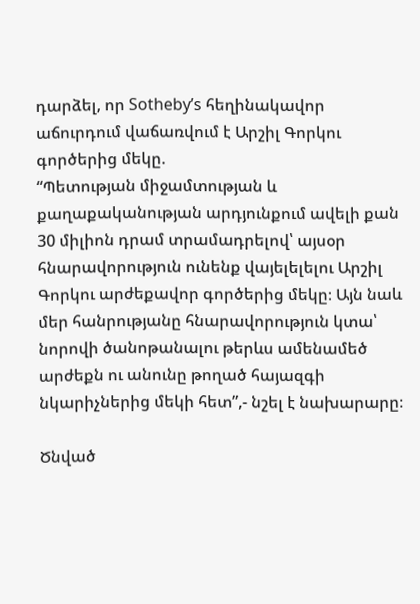դարձել, որ Sotheby’s հեղինակավոր աճուրդում վաճառվում է Արշիլ Գորկու գործերից մեկը.
“Պետության միջամտության և քաղաքականության արդյունքում ավելի քան 30 միլիոն դրամ տրամադրելով՝ այսօր հնարավորություն ունենք վայելելելու Արշիլ Գորկու արժեքավոր գործերից մեկը։ Այն նաև մեր հանրությանը հնարավորություն կտա՝ նորովի ծանոթանալու թերևս ամենամեծ արժեքն ու անունը թողած հայազգի նկարիչներից մեկի հետ”,- նշել է նախարարը։

Ծնված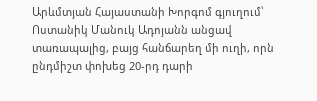Արևմտյան Հայաստանի Խորգոմ գյուղում՝ Ոստանիկ Մանուկ Ադոյանն անցավ տառապալից, բայց հանճարեղ մի ուղի, որն ընդմիշտ փոխեց 20-րդ դարի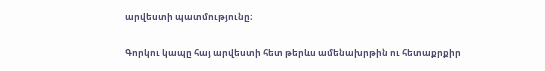արվեստի պատմությունը։

Գորկու կապը հայ արվեստի հետ թերևս ամենախրթին ու հետաքրքիր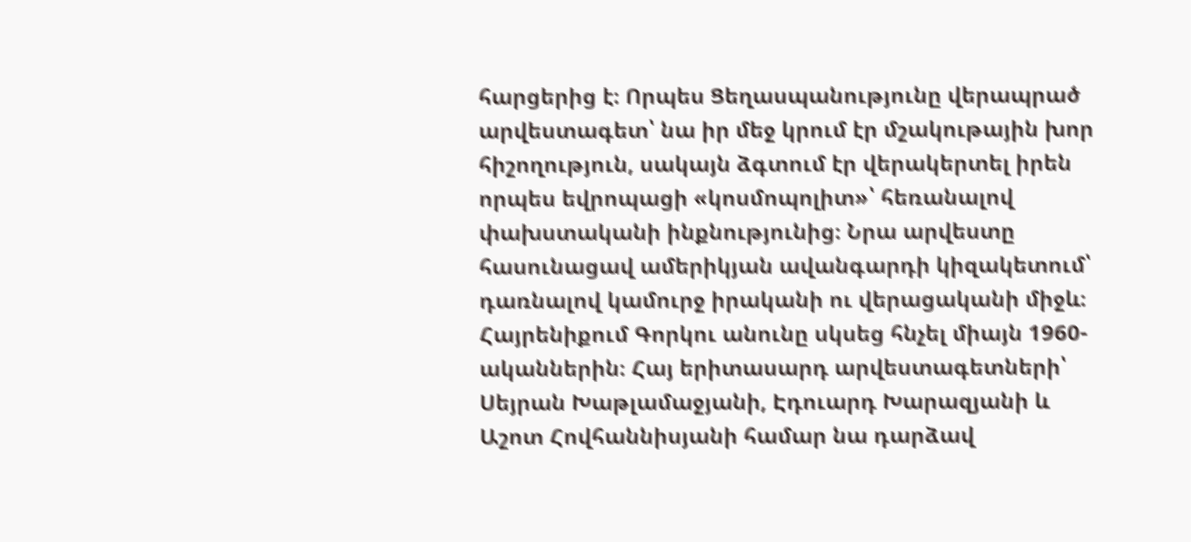հարցերից է։ Որպես Ցեղասպանությունը վերապրած արվեստագետ՝ նա իր մեջ կրում էր մշակութային խոր հիշողություն, սակայն ձգտում էր վերակերտել իրեն որպես եվրոպացի «կոսմոպոլիտ»՝ հեռանալով փախստականի ինքնությունից։ Նրա արվեստը հասունացավ ամերիկյան ավանգարդի կիզակետում՝ դառնալով կամուրջ իրականի ու վերացականի միջև։
Հայրենիքում Գորկու անունը սկսեց հնչել միայն 1960-ականներին։ Հայ երիտասարդ արվեստագետների՝ Սեյրան Խաթլամաջյանի, Էդուարդ Խարազյանի և Աշոտ Հովհաննիսյանի համար նա դարձավ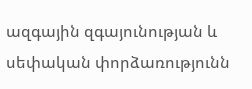ազգային զգայունության և սեփական փորձառությունն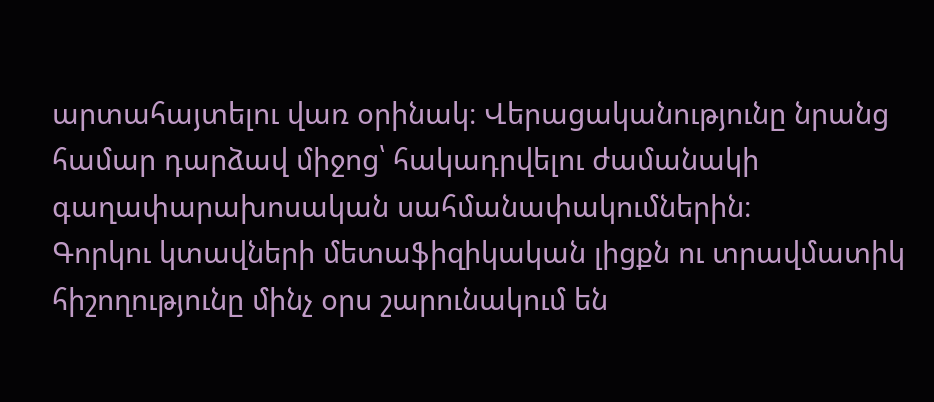արտահայտելու վառ օրինակ։ Վերացականությունը նրանց համար դարձավ միջոց՝ հակադրվելու ժամանակի գաղափարախոսական սահմանափակումներին։
Գորկու կտավների մետաֆիզիկական լիցքն ու տրավմատիկ հիշողությունը մինչ օրս շարունակում են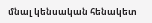մնալ կենսական հենակետ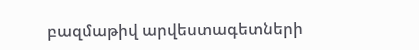բազմաթիվ արվեստագետների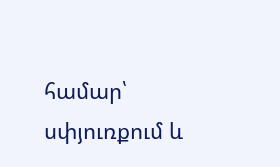համար՝ սփյուռքում և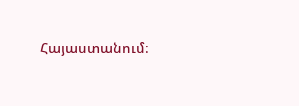Հայաստանում։